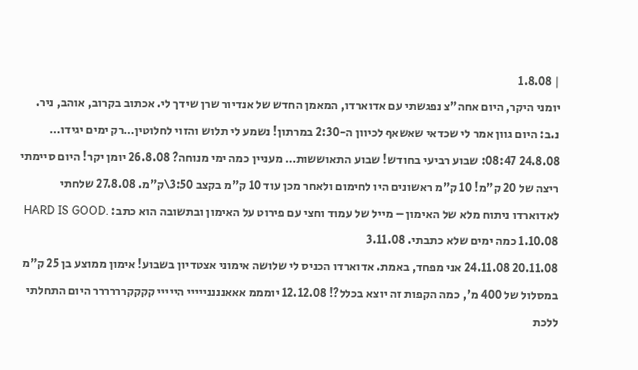| 1.8.08
יומני היקר, היום אחה"צ נפגשתי עם אדוארדו, המאמן החדש של אנדיור שרן שידך לי. אכתוב בקרוב, אוהב, ניר. נ.ב: היום גוון אמר לי שכדאי שאשאף לכיוון ה-2:30 במרתון! נשמע לי תלוש והזוי לחלוטין…רק ימים יגידו… 24.8.08 08:47: שבוע רביעי בחודש! שבוע התאוששות… מעניין כמה ימי מנוחה? 26.8.08 יומן יקר! היום סיימתי ריצה של 20 ק"מ! 10 ק"מ ראשונים היו לחימום ולאחר מכן עוד 10 ק"מ בקצב 3:50\ק"מ. 27.8.08 שלחתי לאדוארדו ניתוח מלא של האימון – מייל של עמוד וחצי עם פירוט על האימון ובתשובה הוא כתב: HARD IS GOOD. 1.10.08 כמה ימים שלא כתבתי. 3.11.08
20.11.08 24.11.08 אני מפחד, באמת. אדוארדו הכניס לי שלושה אימוני אצטדיון בשבוע! אימון ממוצע בן 25 ק"מ במסלול של 400 מ', כמה הקפות זה יוצא בכלל?! 12.12.08 יומממ אאאננננייייי הייייי קקקקרררררר היום התחלתי ללכת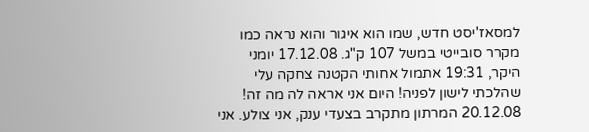למסאז'יסט חדש, שמו הוא איגור והוא נראה כמו מקרר סובייטי במשל 107 ק"ג. 17.12.08 יומני היקר, 19:31 אתמול אחותי הקטנה צחקה עלי שהלכתי לישון לפניה! היום אני אראה לה מה זה! 20.12.08 המרתון מתקרב בצעדי ענק, אני צולע. אני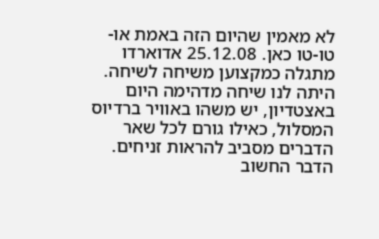לא מאמין שהיום הזה באמת או-טו-טו כאן. 25.12.08 אדוארדו מתגלה כמקצוען משיחה לשיחה. היתה לנו שיחה מדהימה היום באצטדיון, יש משהו באוויר ברדיוס המסלול, כאילו גורם לכל שאר הדברים מסביב להראות זניחים. הדבר החשוב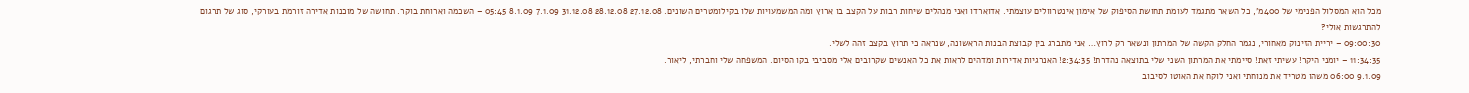מכל הוא המסלול הפנימי של 400מ', כל השאר מתגמד לעומת תחושת הסיפוק של אימון אינטרוולים עוצמתי. אדוארדו ואני מנהלים שיחות רבות על הקצב בו ארוץ ומה המשמעויות שלו בקילומטרים השונים. 27.12.08 28.12.08 31.12.08 7.1.09 8.1.09 05:45 – השכמה וארוחת בוקר. תחושה של מוכנות אדירה זורמת בעורקי, סוג של תרגום להתרגשות אולי?
09:00:30 – יריית הזינוק מאחורי, נגמר החלק הקשה של המרתון ונשאר רק לרוץ… אני מתברג בין קבוצת הבנות הראשונה, שנראה כי תרוץ בקצב זהה לשלי.
11:34:35 – יומני היקר! עשיתי זאת! סיימתי את המרתון השני שלי בתוצאה נהדרת! 2:34:35! האנרגיות אדירות ומדהים לראות את כל האנשים שקרובים אלי מסביבי בקו הסיום. המשפחה שלי וחברתי, ליאור.
9.1.09 06:00 משהו מטריד את מנוחתי ואני לוקח את האוטו לסיבוב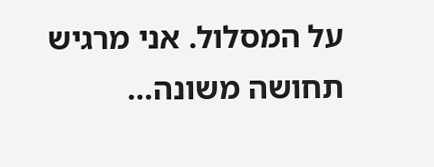על המסלול. אני מרגיש תחושה משונה…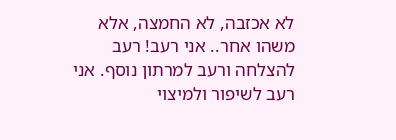לא אכזבה, לא החמצה, אלא משהו אחר.. אני רעב! רעב להצלחה ורעב למרתון נוסף. אני רעב לשיפור ולמיצוי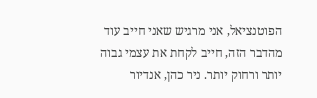הפוטנציאל, אני מרגיש שאני חייב עוד מהדבר הזה, חייב לקחת את עצמי גבוה יותר ורחוק יותר. ניר כהן, אנדיור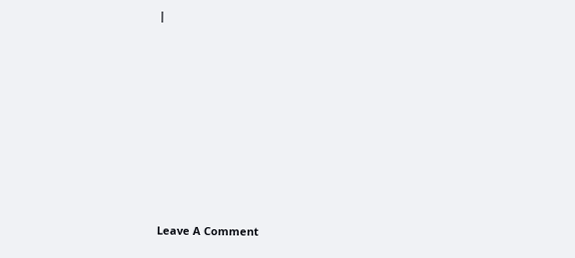|










Leave A Comment